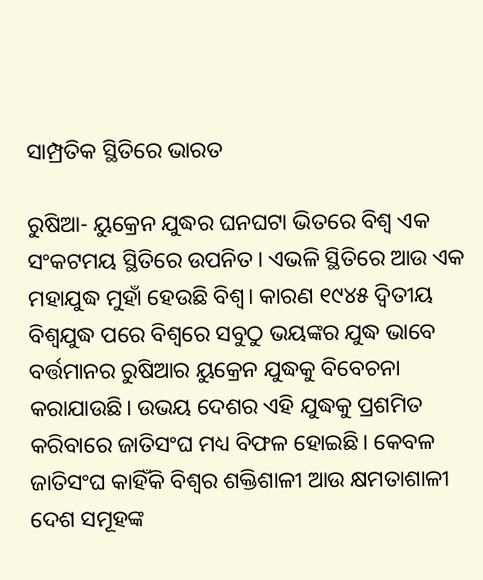ସାମ୍ପ୍ରତିକ ସ୍ଥିତିରେ ଭାରତ

ରୁଷିଆ- ୟୁକ୍ରେନ ଯୁଦ୍ଧର ଘନଘଟା ଭିତରେ ବିଶ୍ବ ଏକ ସଂକଟମୟ ସ୍ଥିତିରେ ଉପନିତ। ଏଭଳି ସ୍ଥିତିରେ ଆଉ ଏକ ମହାଯୁଦ୍ଧ ମୁହାଁ ହେଉଛି ବିଶ୍ବ। କାରଣ ୧୯୪୫ ଦ୍ବିତୀୟ ବିଶ୍ବଯୁଦ୍ଧ ପରେ ବିଶ୍ବରେ ସବୁଠୁ ଭୟଙ୍କର ଯୁଦ୍ଧ ଭାବେ ବର୍ତ୍ତମାନର ରୁଷିଆର ୟୁକ୍ରେନ ଯୁଦ୍ଧକୁ ବିବେଚନା କରାଯାଉଛି। ଉଭୟ ଦେଶର ଏହି ଯୁଦ୍ଧକୁ ପ୍ରଶମିତ କରିବାରେ ଜାତିସଂଘ ମଧ୍ୟ ବିଫଳ ହୋଇଛି। କେବଳ ଜାତିସଂଘ କାହିଁକି ବିଶ୍ବର ଶକ୍ତିଶାଳୀ ଆଉ କ୍ଷମତାଶାଳୀ ଦେଶ ସମୂହଙ୍କ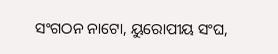ସଂଗଠନ ନାଟୋ, ୟୁରୋପୀୟ ସଂଘ,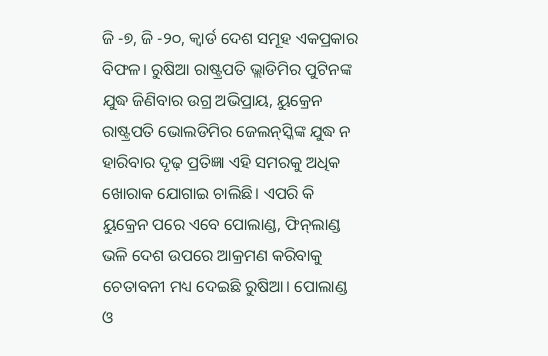ଜି -୭, ଜି -୨୦, କ୍ବାର୍ଡ ଦେଶ ସମୂହ ଏକପ୍ରକାର ବିଫଳ। ରୁଷିଆ ରାଷ୍ଟ୍ରପତି ଭ୍ଲାଡିମିର ପୁଟିନଙ୍କ ଯୁଦ୍ଧ ଜିଣିବାର ଉଗ୍ର ଅଭିପ୍ରାୟ, ୟୁକ୍ରେନ ରାଷ୍ଟ୍ରପତି ଭୋଲଡିମିର ଜେଲନ୍‌ସ୍କିଙ୍କ ଯୁଦ୍ଧ ନ ହାରିବାର ଦୃଢ଼ ପ୍ରତିଜ୍ଞା ଏହି ସମରକୁ ଅଧିକ ଖୋରାକ ଯୋଗାଇ ଚାଲିଛି। ଏପରି କି ୟୁକ୍ରେନ ପରେ ଏବେ ପୋଲାଣ୍ଡ, ଫିନ୍‌ଲାଣ୍ଡ ଭଳି ଦେଶ ଉପରେ ଆକ୍ରମଣ କରିବାକୁ ଚେତାବନୀ ମଧ୍ୟ ଦେଇଛି ରୁଷିଆ। ପୋଲାଣ୍ଡ ଓ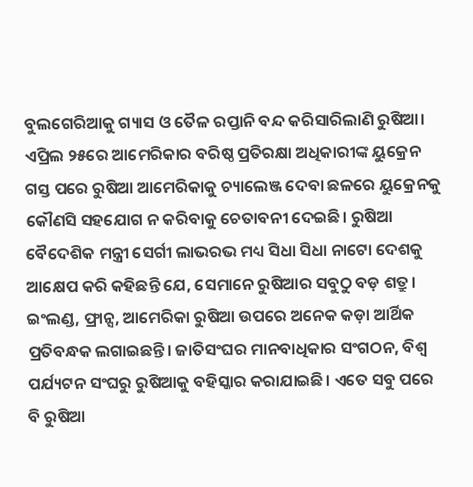ବୁଲଗେରିଆକୁ ଗ୍ୟାସ ଓ ତୈଳ ରପ୍ତାନି ବନ୍ଦ କରିସାରିଲାଣି ରୁଷିଆ। ଏପ୍ରିଲ ୨୫ରେ ଆମେରିକାର ବରିଷ୍ଠ ପ୍ରତିରକ୍ଷା ଅଧିକାରୀଙ୍କ ୟୁକ୍ରେନ ଗସ୍ତ ପରେ ରୁଷିଆ ଆମେରିକାକୁ ଚ୍ୟାଲେଞ୍ଜ ଦେବା ଛଳରେ ୟୁକ୍ରେନକୁ କୌଣସି ସହଯୋଗ ନ କରିବାକୁ ଚେତାବନୀ ଦେଇଛି। ରୁଷିଆ ବୈଦେଶିକ ମନ୍ତ୍ରୀ ସେର୍ଗୀ ଲାଭରଭ ମଧ୍ୟ ସିଧା ସିଧା ନାଟୋ ଦେଶକୁ ଆକ୍ଷେପ କରି କହିଛନ୍ତି ଯେ, ସେମାନେ ରୁଷିଆର ସବୁଠୁ ବଡ଼ ଶତ୍ରୁ। ଇଂଲଣ୍ଡ, ଫ୍ରାନ୍ସ, ଆମେରିକା ରୁଷିଆ ଉପରେ ଅନେକ କଡ଼ା ଆର୍ଥିକ ପ୍ରତିବନ୍ଧକ ଲଗାଇଛନ୍ତି। ଜାତିସଂଘର ମାନବାଧିକାର ସଂଗଠନ, ବିଶ୍ବ ପର୍ଯ୍ୟଟନ ସଂଘରୁ ରୁଷିଆକୁ ବହିସ୍କାର କରାଯାଇଛି। ଏତେ ସବୁ ପରେ ବି ରୁଷିଆ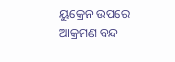ୟୁକ୍ରେନ ଉପରେ ଆକ୍ରମଣ ବନ୍ଦ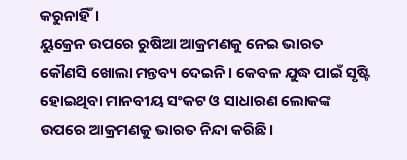କରୁନାହିଁ।
ୟୁକ୍ରେନ ଉପରେ ରୁଷିଆ ଆକ୍ରମଣକୁ ନେଇ ଭାରତ କୌଣସି ଖୋଲା ମନ୍ତବ୍ୟ ଦେଇନି। କେବଳ ଯୁଦ୍ଧ ପାଇଁ ସୃଷ୍ଟି ହୋଇଥିବା ମାନବୀୟ ସଂକଟ ଓ ସାଧାରଣ ଲୋକଙ୍କ ଉପରେ ଆକ୍ରମଣକୁ ଭାରତ ନିନ୍ଦା କରିଛି।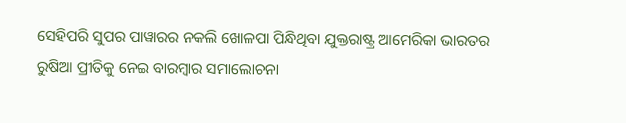ସେହିପରି ସୁପର ପାୱାରର ନକଲି ଖୋଳପା ପିନ୍ଧିଥିବା ଯୁକ୍ତରାଷ୍ଟ୍ର ଆମେରିକା ଭାରତର ରୁଷିଆ ପ୍ରୀତିକୁ ନେଇ ବାରମ୍ବାର ସମାଲୋଚନା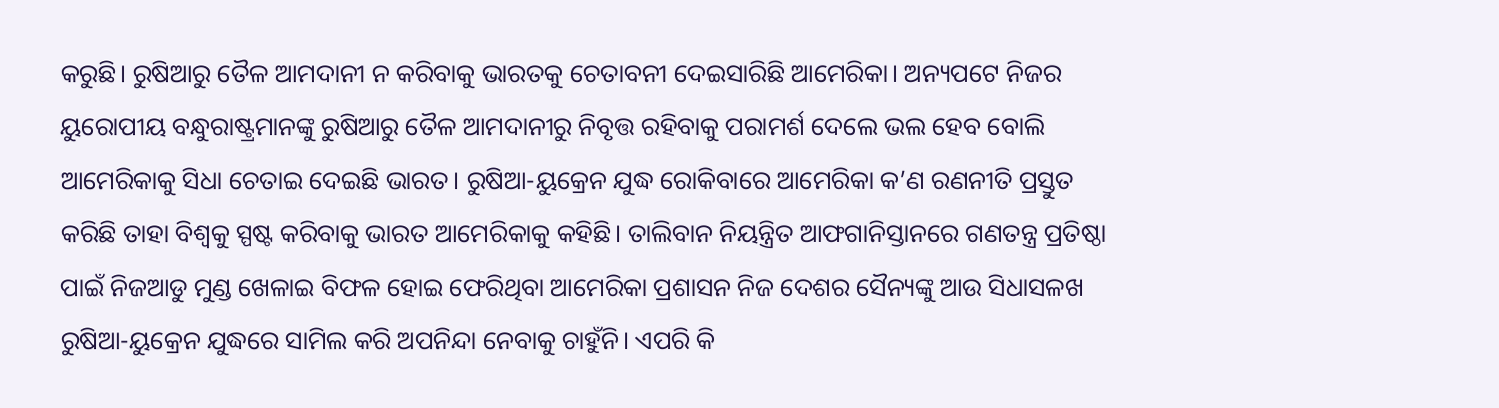କରୁଛି। ରୁଷିଆରୁ ତୈଳ ଆମଦାନୀ ନ କରିବାକୁ ଭାରତକୁ ଚେତାବନୀ ଦେଇସାରିଛି ଆମେରିକା। ଅନ୍ୟପଟେ ନିଜର ୟୁରୋପୀୟ ବନ୍ଧୁରାଷ୍ଟ୍ରମାନଙ୍କୁ ରୁଷିଆରୁ ତୈଳ ଆମଦାନୀରୁ ନିବୃତ୍ତ ରହିବାକୁ ପରାମର୍ଶ ଦେଲେ ଭଲ ହେବ ବୋଲି ଆମେରିକାକୁ ସିଧା ଚେତାଇ ଦେଇଛି ଭାରତ। ରୁଷିଆ-ୟୁକ୍ରେନ ଯୁଦ୍ଧ ରୋକିବାରେ ଆମେରିକା କ’ଣ ରଣନୀତି ପ୍ରସ୍ତୁତ କରିଛି ତାହା ବିଶ୍ବକୁ ସ୍ପଷ୍ଟ କରିବାକୁ ଭାରତ ଆମେରିକାକୁ କହିଛି। ତାଲିବାନ ନିୟନ୍ତ୍ରିତ ଆଫଗାନିସ୍ତାନରେ ଗଣତନ୍ତ୍ର ପ୍ରତିଷ୍ଠା ପାଇଁ ନିଜଆଡୁ ମୁଣ୍ଡ ଖେଳାଇ ବିଫଳ ହୋଇ ଫେରିଥିବା ଆମେରିକା ପ୍ରଶାସନ ନିଜ ଦେଶର ସୈନ୍ୟଙ୍କୁ ଆଉ ସିଧାସଳଖ ରୁଷିଆ-ୟୁକ୍ରେନ ଯୁଦ୍ଧରେ ସାମିଲ କରି ଅପନିନ୍ଦା ନେବାକୁ ଚାହୁଁନି। ଏପରି କି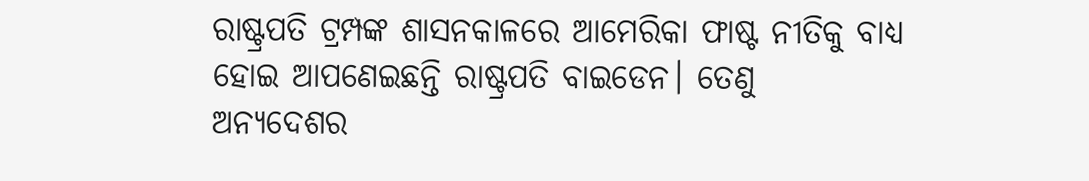ରାଷ୍ଟ୍ରପତି ଟ୍ରମ୍ପଙ୍କ ଶାସନକାଳରେ ଆମେରିକା ଫାଷ୍ଟ ନୀତିକୁ ବାଧ୍ୟ ହୋଇ ଆପଣେଇଛନ୍ତି ରାଷ୍ଟ୍ରପତି ବାଇଡେନ। ତେଣୁ ଅନ୍ୟଦେଶର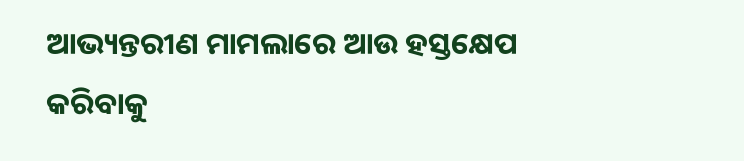ଆଭ୍ୟନ୍ତରୀଣ ମାମଲାରେ ଆଉ ହସ୍ତକ୍ଷେପ କରିବାକୁ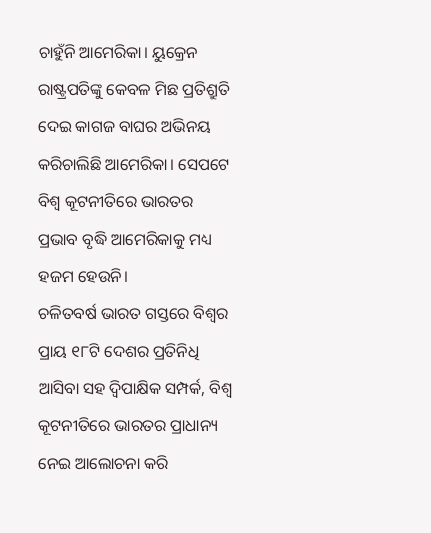ଚାହୁଁନି ଆମେରିକା। ୟୁକ୍ରେନ ରାଷ୍ଟ୍ରପତିଙ୍କୁ କେବଳ ମିଛ ପ୍ରତିଶ୍ରୁତି ଦେଇ କାଗଜ ବାଘର ଅଭିନୟ କରିଚାଲିଛି ଆମେରିକା। ସେପଟେ ବିଶ୍ବ କୂଟନୀତିରେ ଭାରତର ପ୍ରଭାବ ବୃଦ୍ଧି ଆମେରିକାକୁ ମଧ୍ୟ ହଜମ ହେଉନି।
ଚଳିତବର୍ଷ ଭାରତ ଗସ୍ତରେ ବିଶ୍ବର ପ୍ରାୟ ୧୮ଟି ଦେଶର ପ୍ରତିନିଧି ଆସିବା ସହ ଦ୍ବିପାକ୍ଷିକ ସମ୍ପର୍କ, ବିଶ୍ବ କୂଟନୀତିରେ ଭାରତର ପ୍ରାଧାନ୍ୟ ନେଇ ଆଲୋଚନା କରି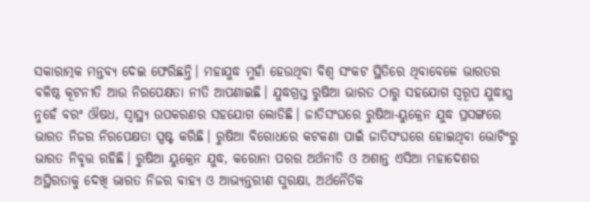ସକାରାତ୍ମକ ମନ୍ତବ୍ୟ ଦେଇ ଫେରିଛନ୍ତି। ମହାଯୁଦ୍ଧ ମୁହାଁ ହେଉଥିବା ବିଶ୍ବ ସଂକଟ ସ୍ଥିତିରେ ଥିବାବେଳେ ଭାରତର ବଳିଷ୍ଠ କୂଟନୀତି ଆଉ ନିରପେକ୍ଷତା ନୀତି ଆପଣାଇଛି। ଯୁଦ୍ଧଗ୍ରସ୍ତ ରୁଷିଆ ଭାରତ ଠାରୁ ସହଯୋଗ ସ୍ବରୂପ ଯୁଦ୍ଧାସ୍ତ୍ର ନୁହେଁ ବରଂ ଔଷଧ, ସ୍ବାସ୍ଥ୍ୟ ଉପକରଣର ସହଯୋଗ ଲୋଡିଛି। ଜାତିସଂଘରେ ରୁଷିଆ-ୟୁକ୍ରେନ ଯୁଦ୍ଧ ପ୍ରସଙ୍ଗରେ ଭାରତ ନିଜର ନିରପେକ୍ଷତା ସ୍ପଷ୍ଟ କରିଛି। ରୁଷିଆ ବିରୋଧରେ କଟକଣା ପାଇଁ ଜାତିସଂଘରେ ହୋଇଥିବା ଭୋଟିଂରୁ ଭାରତ ନିବୃତ୍ତ ରହିଛି। ରୁଷିଆ ୟୁକ୍ରେନ ଯୁଦ୍ଧ, କରୋନା ପରର ଅର୍ଥନୀତି ଓ ଅଶାନ୍ତ ଏସିଆ ମହାଦେଶର ଅସ୍ଥିରତାକୁ ଦେଖି ଭାରତ ନିଜର ବାହ୍ୟ ଓ ଆଭ୍ୟନ୍ତରୀଣ ସୁରକ୍ଷା, ଅର୍ଥନୈତିକ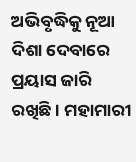ଅଭିବୃଦ୍ଧିକୁ ନୂଆ ଦିଶା ଦେବାରେ ପ୍ରୟାସ ଜାରି ରଖିଛି। ମହାମାରୀ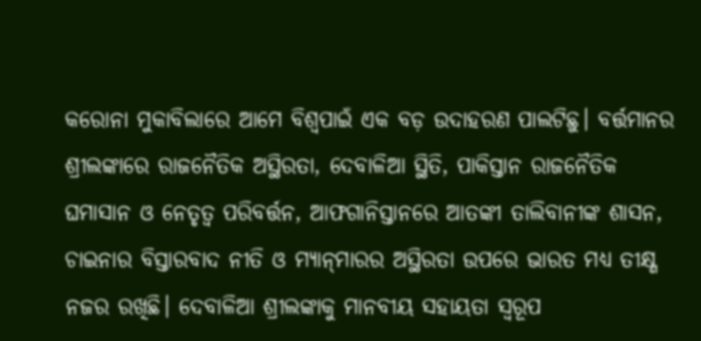କରୋନା ମୁକାବିଲାରେ ଆମେ ବିଶ୍ବପାଇଁ ଏକ ବଡ଼ ଉଦାହରଣ ପାଲଟିଛୁ। ବର୍ତ୍ତମାନର ଶ୍ରୀଲଙ୍କାରେ ରାଜନୈତିକ ଅସ୍ଥିରତା, ଦେବାଳିଆ ସ୍ଥିତି, ପାକିସ୍ତାନ ରାଜନୈତିକ ଘମାସାନ ଓ ନେତୃତ୍ୱ ପରିବର୍ତ୍ତନ, ଆଫଗାନିସ୍ତାନରେ ଆତଙ୍କୀ ତାଲିବାନୀଙ୍କ ଶାସନ, ଚାଇନାର ବିସ୍ତାରବାଦ ନୀତି ଓ ମ୍ୟାନ୍‌ମାରର ଅସ୍ଥିରତା ଉପରେ ଭାରତ ମଧ୍ୟ ତୀକ୍ଷ୍ଣ ନଜର ରଖିଛି। ଦେବାଳିଆ ଶ୍ରୀଲଙ୍କାକୁ ମାନବୀୟ ସହାୟତା ସ୍ବରୂପ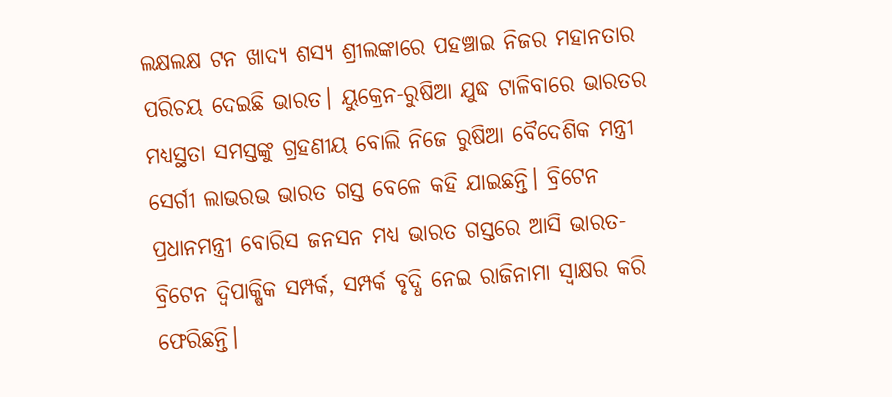ଲକ୍ଷଲକ୍ଷ ଟନ ଖାଦ୍ୟ ଶସ୍ୟ ଶ୍ରୀଲଙ୍କାରେ ପହଞ୍ଚାଇ ନିଜର ମହାନତାର ପରିଚୟ ଦେଇଛି ଭାରତ। ୟୁକ୍ରେନ-ରୁଷିଆ ଯୁଦ୍ଧ ଟାଳିବାରେ ଭାରତର ମଧ୍ୟସ୍ଥତା ସମସ୍ତଙ୍କୁ ଗ୍ରହଣୀୟ ବୋଲି ନିଜେ ରୁଷିଆ ବୈଦେଶିକ ମନ୍ତ୍ରୀ ସେର୍ଗୀ ଲାଭରଭ ଭାରତ ଗସ୍ତ ବେଳେ କହି ଯାଇଛନ୍ତି। ବ୍ରିଟେନ ପ୍ରଧାନମନ୍ତ୍ରୀ ବୋରିସ ଜନସନ ମଧ୍ୟ ଭାରତ ଗସ୍ତରେ ଆସି ଭାରତ-ବ୍ରିଟେନ ଦ୍ବିପାକ୍ଷିକ ସମ୍ପର୍କ, ସମ୍ପର୍କ ବୃଦ୍ଧି ନେଇ ରାଜିନାମା ସ୍ବାକ୍ଷର କରି ଫେରିଛନ୍ତି।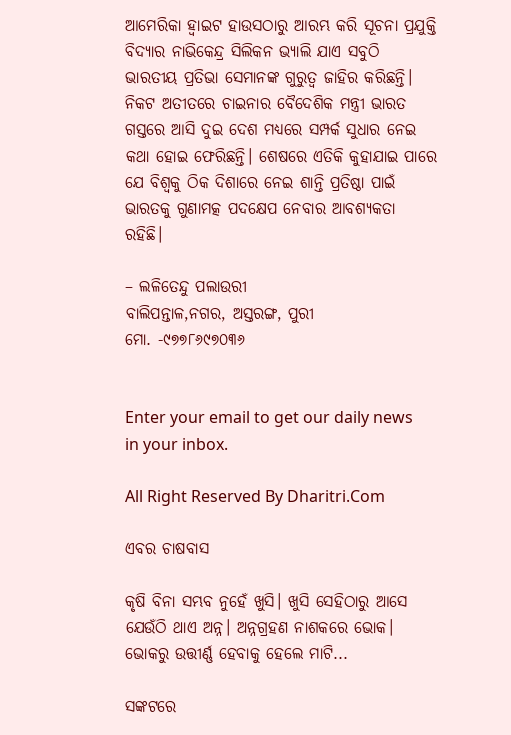ଆମେରିକା ହ୍ବାଇଟ ହାଉସଠାରୁ ଆରମ୍ଭ କରି ସୂଚନା ପ୍ରଯୁକ୍ତି ବିଦ୍ୟାର ନାଭିକେନ୍ଦ୍ର ସିଲିକନ ଭ୍ୟାଲି ଯାଏ ସବୁଠି ଭାରତୀୟ ପ୍ରତିଭା ସେମାନଙ୍କ ଗୁରୁତ୍ୱ ଜାହିର କରିଛନ୍ତି। ନିକଟ ଅତୀତରେ ଚାଇନାର ବୈଦେଶିକ ମନ୍ତ୍ରୀ ଭାରତ ଗସ୍ତରେ ଆସି ଦୁଇ ଦେଶ ମଧ୍ୟରେ ସମ୍ପର୍କ ସୁଧାର ନେଇ କଥା ହୋଇ ଫେରିଛନ୍ତି। ଶେଷରେ ଏତିକି କୁହାଯାଇ ପାରେ ଯେ ବିଶ୍ବକୁ ଠିକ ଦିଶାରେ ନେଇ ଶାନ୍ତି ପ୍ରତିଷ୍ଠା ପାଇଁ ଭାରତକୁ ଗୁଣାମତ୍କ ପଦକ୍ଷେପ ନେବାର ଆବଶ୍ୟକତା ରହିଛି।

– ଲଳିତେନ୍ଦୁ ପଲାଉରୀ
ବାଲିପନ୍ତାଳ,ନଗର, ଅସ୍ତରଙ୍ଗ, ପୁରୀ
ମୋ. -୯୭୭୮୬୯୭୦୩୬


Enter your email to get our daily news in your inbox.

All Right Reserved By Dharitri.Com

ଏବର ଚାଷବାସ

କୃଷି ବିନା ସମ୍ଭବ ନୁହେଁ ଖୁସି। ଖୁସି ସେହିଠାରୁ ଆସେ ଯେଉଁଠି ଥାଏ ଅନ୍ନ। ଅନ୍ନଗ୍ରହଣ ନାଶକରେ ଭୋକ। ଭୋକରୁ ଉତ୍ତୀର୍ଣ୍ଣ ହେବାକୁ ହେଲେ ମାଟି...

ସଙ୍କଟରେ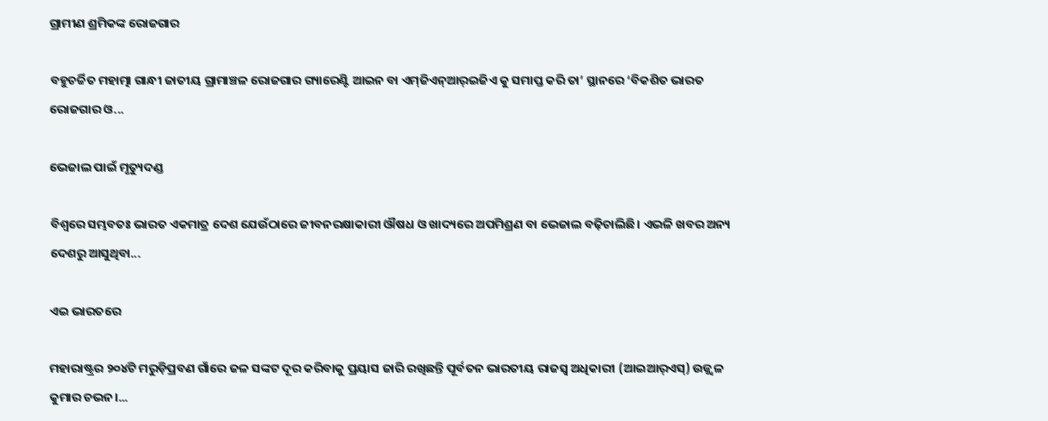ଗ୍ରାମୀଣ ଶ୍ରମିକଙ୍କ ରୋଜଗାର

ବହୁଚର୍ଚ୍ଚିତ ମହାତ୍ମା ଗାନ୍ଧୀ ଜାତୀୟ ଗ୍ରାମାଞ୍ଚଳ ରୋଜଗାର ଗ୍ୟାରେଣ୍ଟି ଆଇନ ବା ଏମ୍‌ଜିଏନ୍‌ଆର୍‌ଇଜିଏ କୁ ସମାପ୍ତ କରି ତା’ ସ୍ଥାନରେ ‘ବିକଶିତ ଭାରତ ରୋଜଗାର ଓ...

ଭେଜାଲ ପାଇଁ ମୃତ୍ୟୁଦଣ୍ଡ

ବିଶ୍ୱରେ ସମ୍ଭବତଃ ଭାରତ ଏକମାତ୍ର ଦେଶ ଯେଉଁଠାରେ ଜୀବନରକ୍ଷାକାରୀ ଔଷଧ ଓ ଖାଦ୍ୟରେ ଅପମିଶ୍ରଣ ବା ଭେଜାଲ ବଢ଼ିଚାଲିଛି। ଏଭଳି ଖବର ଅନ୍ୟ ଦେଶରୁ ଆସୁଥିବା...

ଏଇ ଭାରତରେ

ମହାରାଷ୍ଟ୍ରର ୨୦୪ଟି ମରୁଡ଼ିପ୍ରବଣ ଗାଁରେ ଜଳ ସଙ୍କଟ ଦୂର କରିବାକୁ ପ୍ରୟାସ ଜାରି ରଖିଛନ୍ତି ପୂର୍ବତନ ଭାରତୀୟ ରାଜସ୍ବ ଅଧିକାରୀ (ଆଇଆର୍‌ଏସ୍‌) ଉଜ୍ଜ୍ୱଳ କୁମାର ଚଭନ।...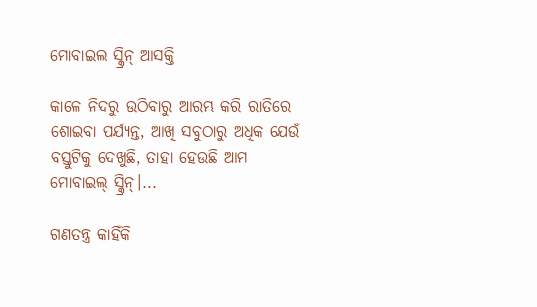ମୋବାଇଲ ସ୍କ୍ରିନ୍‌ ଆସକ୍ତି

କାଳେ ନିଦରୁ ଉଠିବାରୁ ଆରମ୍ଭ କରି ରାତିରେ ଶୋଇବା ପର୍ଯ୍ୟନ୍ତ, ଆଖି ସବୁଠାରୁ ଅଧିକ ଯେଉଁ ବସ୍ତୁଟିକୁ ଦେଖୁଛି, ତାହା ହେଉଛି ଆମ ମୋବାଇଲ୍‌ ସ୍କ୍ରିନ୍‌।...

ଗଣତନ୍ତ୍ର କାହିଁକି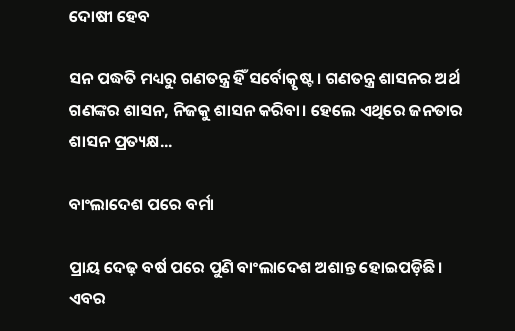ଦୋଷୀ ହେବ

ସନ ପଦ୍ଧତି ମଧ୍ୟରୁ ଗଣତନ୍ତ୍ର ହିଁ ସର୍ବୋତ୍କୃଷ୍ଟ। ଗଣତନ୍ତ୍ର ଶାସନର ଅର୍ଥ ଗଣଙ୍କର ଶାସନ, ନିଜକୁ ଶାସନ କରିବା। ହେଲେ ଏଥିରେ ଜନତାର ଶାସନ ପ୍ରତ୍ୟକ୍ଷ...

ବାଂଲାଦେଶ ପରେ ବର୍ମା

ପ୍ରାୟ ଦେଢ଼ ବର୍ଷ ପରେ ପୁଣି ବାଂଲାଦେଶ ଅଶାନ୍ତ ହୋଇପଡ଼ିଛି। ଏବର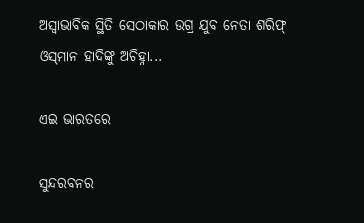ଅସ୍ବାଭାବିକ ସ୍ଥିତି ସେଠାକାର ଉଗ୍ର ଯୁବ ନେତା ଶରିଫ୍‌ ଓସ୍‌ମାନ ହାଦିଙ୍କୁ ଅଚିହ୍ନା...

ଏଇ ଭାରତରେ

ସୁନ୍ଦରବନର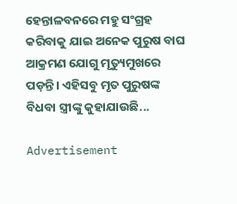ହେନ୍ତାଳବନରେ ମହୁ ସଂଗ୍ରହ କରିବାକୁ ଯାଇ ଅନେକ ପୁରୁଷ ବାଘ ଆକ୍ରମଣ ଯୋଗୁ ମୃତ୍ୟୁମୁଖରେ ପଡ଼ନ୍ତି। ଏହିସବୁ ମୃତ ପୁରୁଷଙ୍କ ବିଧବା ସ୍ତ୍ରୀଙ୍କୁ କୁହାଯାଉଛି...

Advertisement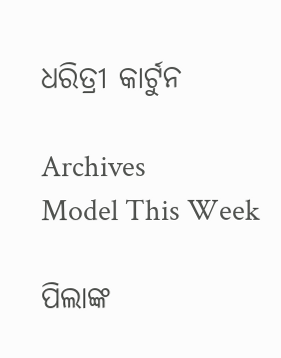ଧରିତ୍ରୀ କାର୍ଟୁନ

Archives
Model This Week

ପିଲାଙ୍କ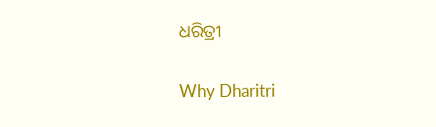ଧରିତ୍ରୀ

Why Dharitri